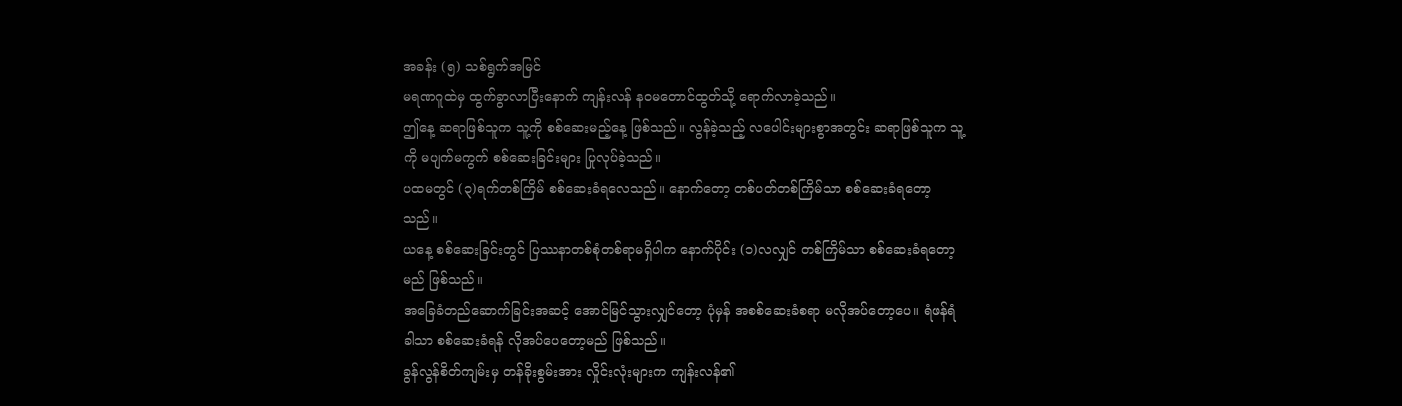အခန်း (၅) သစ်ရွက်အမြင်
မရဏဂူထဲမှ ထွက်ခွာလာပြီးနောက် ကျန်းလန် နဝမတောင်ထွတ်သို့ ရောက်လာခဲ့သည်။
ဤနေ့ ဆရာဖြစ်သူက သူ့ကို စစ်ဆေးမည့်နေ့ ဖြစ်သည်။ လွန်ခဲ့သည့် လပေါင်းများစွာအတွင်း ဆရာဖြစ်သူက သူ့ကို မပျက်မကွက် စစ်ဆေးခြင်းများ ပြုလုပ်ခဲ့သည်။
ပထမတွင် (၃)ရက်တစ်ကြိမ် စစ်ဆေးခံရလေသည်။ နောက်တော့ တစ်ပတ်တစ်ကြိမ်သာ စစ်ဆေးခံရတော့သည်။
ယနေ့ စစ်ဆေးခြင်းတွင် ပြဿနာတစ်စုံတစ်ရာမရှိပါက နောက်ပိုင်း (၁)လလျှင် တစ်ကြိမ်သာ စစ်ဆေးခံရတော့မည် ဖြစ်သည်။
အခြေခံတည်ဆောက်ခြင်းအဆင့် အောင်မြင်သွားလျှင်တော့ ပုံမှန် အစစ်ဆေးခံစရာ မလိုအပ်တော့ပေ။ ရံဖန်ရံခါသာ စစ်ဆေးခံရန် လိုအပ်ပေတော့မည် ဖြစ်သည်။
ခွန်လွန်စိတ်ကျမ်းမှ တန်ခိုးစွမ်းအား လှိုင်းလုံးများက ကျန်းလန်၏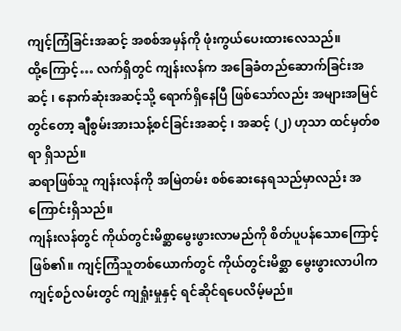ကျင့်ကြံခြင်းအဆင့် အစစ်အမှန်ကို ဖုံးကွယ်ပေးထားလေသည်။
ထို့ကြောင့်… လက်ရှိတွင် ကျန်းလန်က အခြေခံတည်ဆောက်ခြင်းအဆင့် ၊ နောက်ဆုံးအဆင့်သို့ ရောက်ရှိနေပြီ ဖြစ်သော်လည်း အများအမြင်တွင်တော့ ချီစွမ်းအားသန့်စင်ခြင်းအဆင့် ၊ အဆင့် (၂) ဟုသာ ထင်မှတ်စရာ ရှိသည်။
ဆရာဖြစ်သူ ကျန်းလန်ကို အမြဲတမ်း စစ်ဆေးနေရသည်မှာလည်း အကြောင်းရှိသည်။
ကျန်းလန်တွင် ကိုယ်တွင်းမိစ္ဆာမွေးဖွားလာမည်ကို စိတ်ပူပန်သောကြောင့် ဖြစ်၏။ ကျင့်ကြံသူတစ်ယောက်တွင် ကိုယ်တွင်းမိစ္ဆာ မွေးဖွားလာပါက ကျင့်စဉ်လမ်းတွင် ကျရှုံးမှုနှင့် ရင်ဆိုင်ရပေလိမ့်မည်။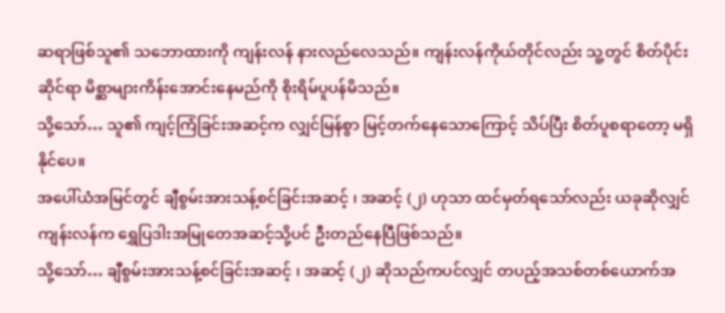ဆရာဖြစ်သူ၏ သဘောထားကို ကျန်းလန် နားလည်လေသည်။ ကျန်းလန်ကိုယ်တိုင်လည်း သူ့တွင် စိတ်ပိုင်းဆိုင်ရာ မိစ္ဆာများကိန်းအောင်းနေမည်ကို စိုးရိမ်ပူပန်မိသည်။
သို့သော်… သူ၏ ကျင့်ကြံခြင်းအဆင့်က လျှင်မြန်စွာ မြင့်တက်နေသောကြောင့် သိပ်ပြီး စိတ်ပူစရာတော့ မရှိနိုင်ပေ။
အပေါ်ယံအမြင်တွင် ချီစွမ်းအားသန့်စင်ခြင်းအဆင့် ၊ အဆင့် (၂) ဟုသာ ထင်မှတ်ရသော်လည်း ယခုဆိုလျှင် ကျန်းလန်က ရွှေပြဒါးအမြုတေအဆင့်သို့ပင် ဦးတည်နေပြီဖြစ်သည်။
သို့သော်… ချီစွမ်းအားသန့်စင်ခြင်းအဆင့် ၊ အဆင့် (၂) ဆိုသည်ကပင်လျှင် တပည့်အသစ်တစ်ယောက်အ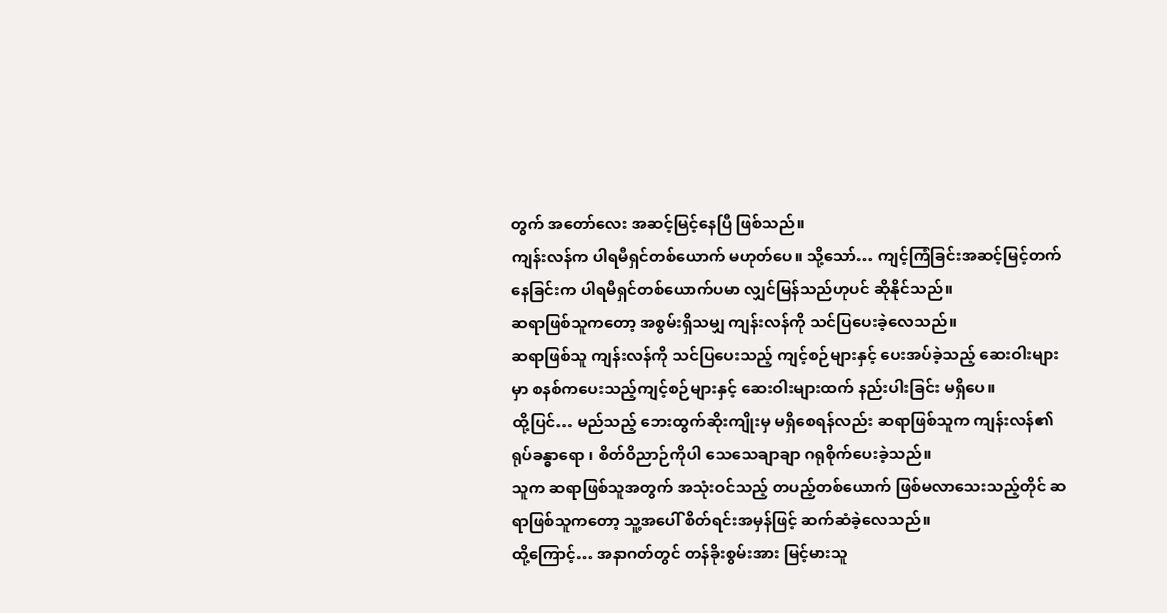တွက် အတော်လေး အဆင့်မြင့်နေပြီ ဖြစ်သည်။
ကျန်းလန်က ပါရမီရှင်တစ်ယောက် မဟုတ်ပေ။ သို့သော်… ကျင့်ကြံခြင်းအဆင့်မြင့်တက်နေခြင်းက ပါရမီရှင်တစ်ယောက်ပမာ လျှင်မြန်သည်ဟုပင် ဆိုနိုင်သည်။
ဆရာဖြစ်သူကတော့ အစွမ်းရှိသမျှ ကျန်းလန်ကို သင်ပြပေးခဲ့လေသည်။
ဆရာဖြစ်သူ ကျန်းလန်ကို သင်ပြပေးသည့် ကျင့်စဉ်များနှင့် ပေးအပ်ခဲ့သည့် ဆေးဝါးများမှာ စနစ်ကပေးသည့်ကျင့်စဉ်များနှင့် ဆေးဝါးများထက် နည်းပါးခြင်း မရှိပေ။
ထို့ပြင်… မည်သည့် ဘေးထွက်ဆိုးကျိုးမှ မရှိစေရန်လည်း ဆရာဖြစ်သူက ကျန်းလန်၏ ရုပ်ခန္ဓာရော ၊ စိတ်ဝိညာဉ်ကိုပါ သေသေချာချာ ဂရုစိုက်ပေးခဲ့သည်။
သူက ဆရာဖြစ်သူအတွက် အသုံးဝင်သည့် တပည့်တစ်ယောက် ဖြစ်မလာသေးသည့်တိုင် ဆရာဖြစ်သူကတော့ သူ့အပေါ် စိတ်ရင်းအမှန်ဖြင့် ဆက်ဆံခဲ့လေသည်။
ထို့ကြောင့်… အနာဂတ်တွင် တန်ခိုးစွမ်းအား မြင့်မားသူ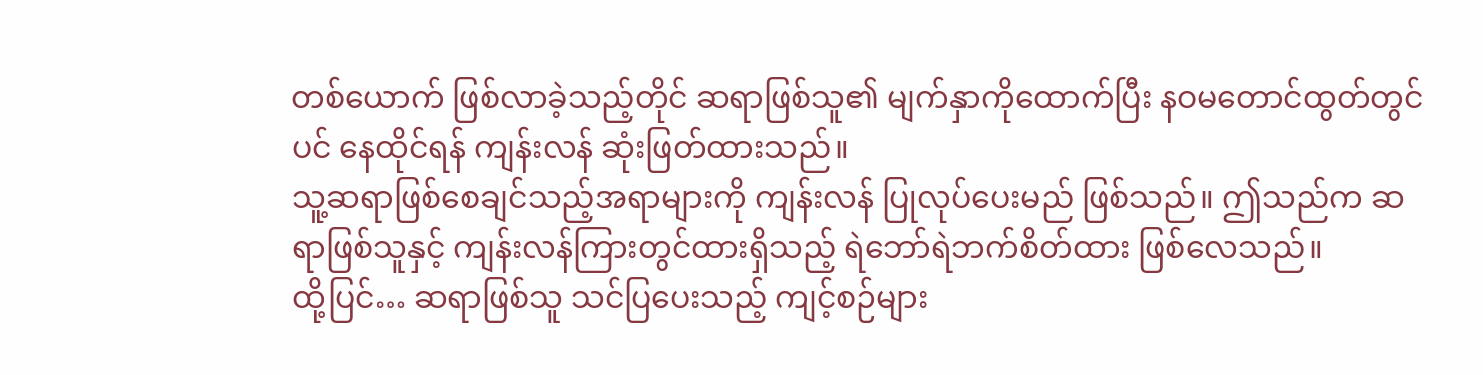တစ်ယောက် ဖြစ်လာခဲ့သည့်တိုင် ဆရာဖြစ်သူ၏ မျက်နှာကိုထောက်ပြီး နဝမတောင်ထွတ်တွင်ပင် နေထိုင်ရန် ကျန်းလန် ဆုံးဖြတ်ထားသည်။
သူ့ဆရာဖြစ်စေချင်သည့်အရာများကို ကျန်းလန် ပြုလုပ်ပေးမည် ဖြစ်သည်။ ဤသည်က ဆရာဖြစ်သူနှင့် ကျန်းလန်ကြားတွင်ထားရှိသည့် ရဲဘော်ရဲဘက်စိတ်ထား ဖြစ်လေသည်။
ထို့ပြင်… ဆရာဖြစ်သူ သင်ပြပေးသည့် ကျင့်စဉ်များ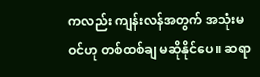ကလည်း ကျန်းလန်အတွက် အသုံးမဝင်ဟု တစ်ထစ်ချ မဆိုနိုင်ပေ။ ဆရာ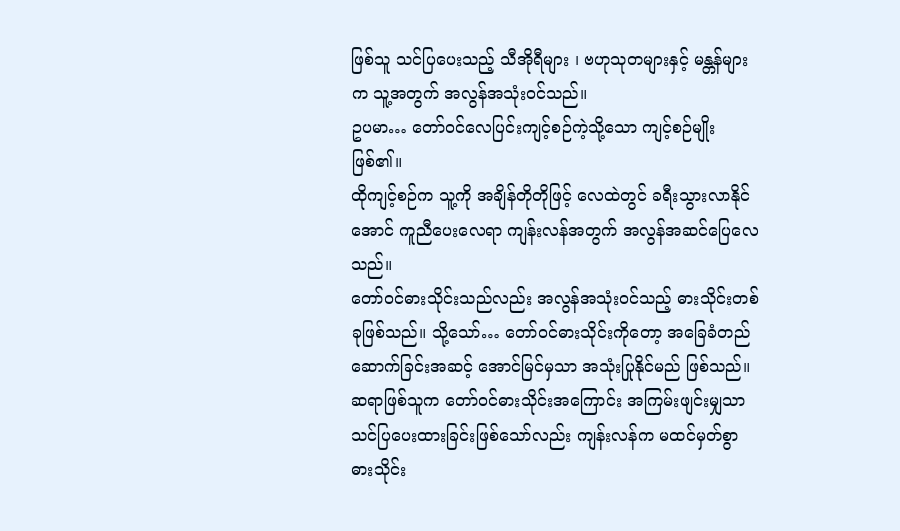ဖြစ်သူ သင်ပြပေးသည့် သီအိုရီများ ၊ ဗဟုသုတများနှင့် မန္တန်များက သူ့အတွက် အလွန်အသုံးဝင်သည်။
ဥပမာ… တော်ဝင်လေပြင်းကျင့်စဉ်ကဲ့သို့သော ကျင့်စဉ်မျိုး ဖြစ်၏။
ထိုကျင့်စဉ်က သူ့ကို အချိန်တိုတိုဖြင့် လေထဲတွင် ခရီးသွားလာနိုင်အောင် ကူညီပေးလေရာ ကျန်းလန်အတွက် အလွန်အဆင်ပြေလေသည်။
တော်ဝင်ဓားသိုင်းသည်လည်း အလွန်အသုံးဝင်သည့် ဓားသိုင်းတစ်ခုဖြစ်သည်။ သို့သော်… တော်ဝင်ဓားသိုင်းကိုတော့ အခြေခံတည်ဆောက်ခြင်းအဆင့် အောင်မြင်မှသာ အသုံးပြုနိုင်မည် ဖြစ်သည်။
ဆရာဖြစ်သူက တော်ဝင်ဓားသိုင်းအကြောင်း အကြမ်းဖျင်းမျှသာ သင်ပြပေးထားခြင်းဖြစ်သော်လည်း ကျန်းလန်က မထင်မှတ်စွာ ဓားသိုင်း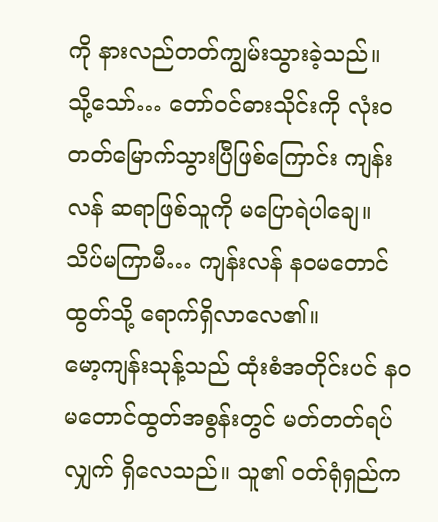ကို နားလည်တတ်ကျွမ်းသွားခဲ့သည်။
သို့သော်… တော်ဝင်ဓားသိုင်းကို လုံး၀ တတ်မြောက်သွားပြီဖြစ်ကြောင်း ကျန်းလန် ဆရာဖြစ်သူကို မပြောရဲပါချေ။
သိပ်မကြာမီ… ကျန်းလန် နဝမတောင်ထွတ်သို့ ရောက်ရှိလာလေ၏။
မော့ကျန်းသုန့်သည် ထုံးစံအတိုင်းပင် နဝမတောင်ထွတ်အစွန်းတွင် မတ်တတ်ရပ်လျှက် ရှိလေသည်။ သူ၏ ဝတ်ရုံရှည်က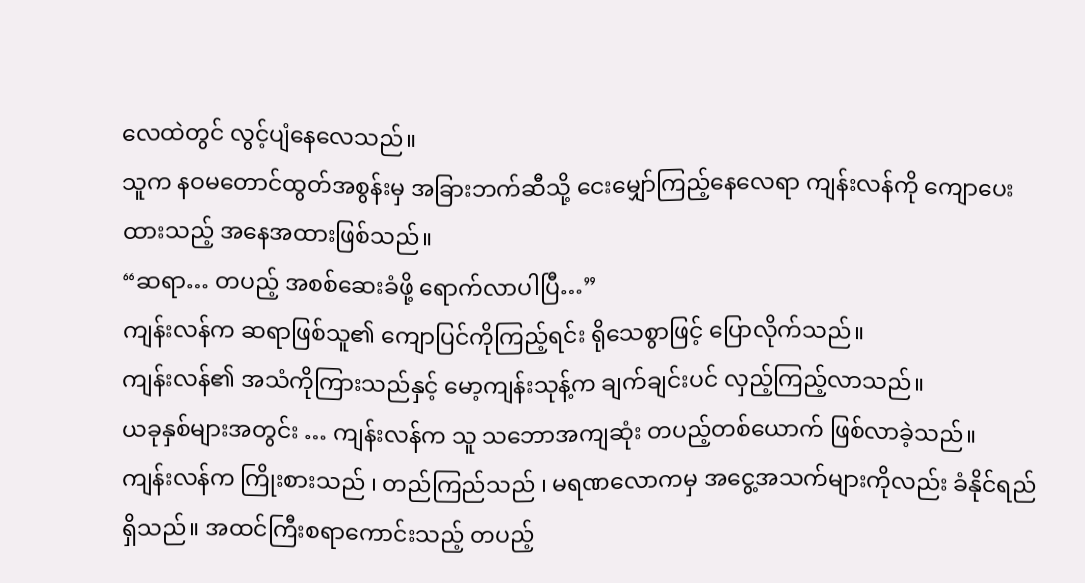လေထဲတွင် လွင့်ပျံနေလေသည်။
သူက နဝမတောင်ထွတ်အစွန်းမှ အခြားဘက်ဆီသို့ ငေးမျှော်ကြည့်နေလေရာ ကျန်းလန်ကို ကျောပေးထားသည့် အနေအထားဖြစ်သည်။
“ဆရာ… တပည့် အစစ်ဆေးခံဖို့ ရောက်လာပါပြီ…”
ကျန်းလန်က ဆရာဖြစ်သူ၏ ကျောပြင်ကိုကြည့်ရင်း ရိုသေစွာဖြင့် ပြောလိုက်သည်။
ကျန်းလန်၏ အသံကိုကြားသည်နှင့် မော့ကျန်းသုန့်က ချက်ချင်းပင် လှည့်ကြည့်လာသည်။
ယခုနှစ်များအတွင်း … ကျန်းလန်က သူ သဘောအကျဆုံး တပည့်တစ်ယောက် ဖြစ်လာခဲ့သည်။
ကျန်းလန်က ကြိုးစားသည် ၊ တည်ကြည်သည် ၊ မရဏလောကမှ အငွေ့အသက်များကိုလည်း ခံနိုင်ရည် ရှိသည်။ အထင်ကြီးစရာကောင်းသည့် တပည့်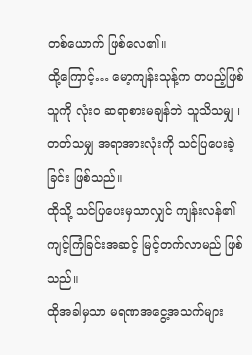တစ်ယောက် ဖြစ်လေ၏။
ထို့ကြောင့်… မော့ကျန်းသုန့်က တပည့်ဖြစ်သူကို လုံး၀ ဆရာစားမချန်ဘဲ သူသိသမျှ ၊ တတ်သမျှ အရာအားလုံးကို သင်ပြပေးခဲ့ခြင်း ဖြစ်သည်။
ထိုသို့ သင်ပြပေးမှသာလျှင် ကျန်းလန်၏ ကျင့်ကြံခြင်းအဆင့် မြင့်တက်လာမည် ဖြစ်သည်။
ထိုအခါမှသာ မရဏအငွေ့အသက်များ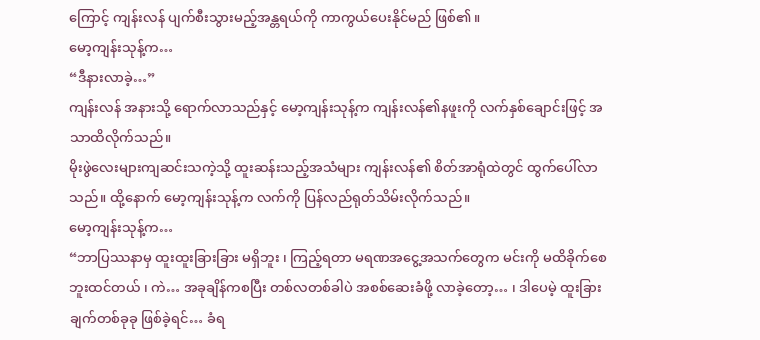ကြောင့် ကျန်းလန် ပျက်စီးသွားမည့်အန္တရယ်ကို ကာကွယ်ပေးနိုင်မည် ဖြစ်၏။
မော့ကျန်းသုန့်က…
“ဒီနားလာခဲ့…”
ကျန်းလန် အနားသို့ ရောက်လာသည်နှင့် မော့ကျန်းသုန့်က ကျန်းလန်၏နဖူးကို လက်နှစ်ချောင်းဖြင့် အသာထိလိုက်သည်။
မိုးဖွဲလေးများကျဆင်းသကဲ့သို့ ထူးဆန်းသည့်အသံများ ကျန်းလန်၏ စိတ်အာရုံထဲတွင် ထွက်ပေါ်လာသည်။ ထို့နောက် မော့ကျန်းသုန့်က လက်ကို ပြန်လည်ရုတ်သိမ်းလိုက်သည်။
မော့ကျန်းသုန့်က…
“ဘာပြဿနာမှ ထူးထူးခြားခြား မရှိဘူး ၊ ကြည့်ရတာ မရဏအငွေ့အသက်တွေက မင်းကို မထိခိုက်စေဘူးထင်တယ် ၊ ကဲ… အခုချိန်ကစပြီး တစ်လတစ်ခါပဲ အစစ်ဆေးခံဖို့ လာခဲ့တော့… ၊ ဒါပေမဲ့ ထူးခြားချက်တစ်ခုခု ဖြစ်ခဲ့ရင်… ခံရ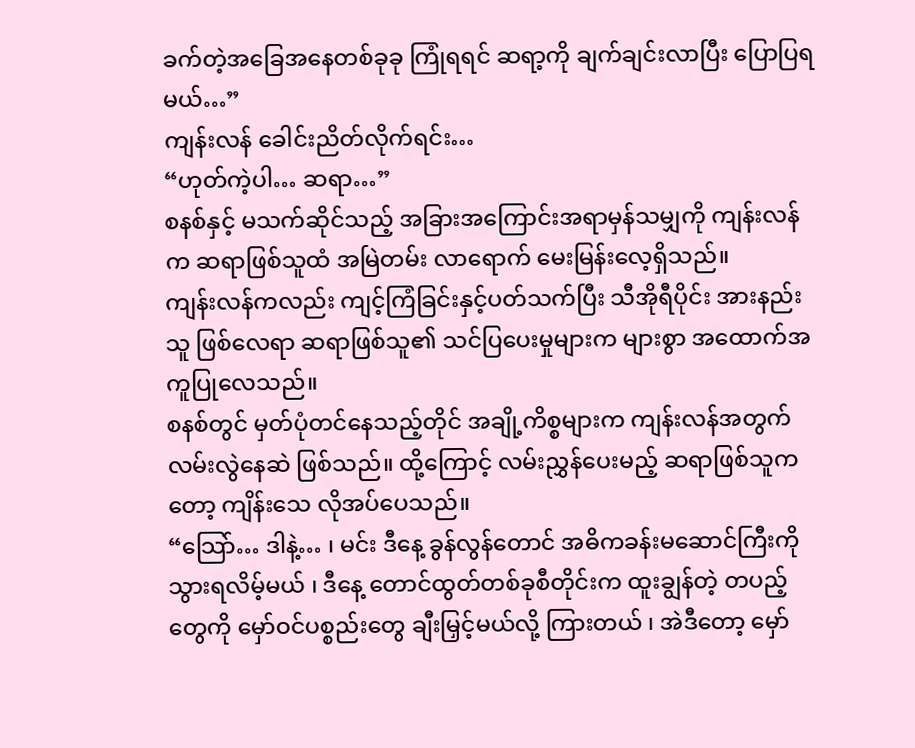ခက်တဲ့အခြေအနေတစ်ခုခု ကြုံရရင် ဆရာ့ကို ချက်ချင်းလာပြီး ပြောပြရမယ်…”
ကျန်းလန် ခေါင်းညိတ်လိုက်ရင်း…
“ဟုတ်ကဲ့ပါ… ဆရာ…”
စနစ်နှင့် မသက်ဆိုင်သည့် အခြားအကြောင်းအရာမှန်သမျှကို ကျန်းလန်က ဆရာဖြစ်သူထံ အမြဲတမ်း လာရောက် မေးမြန်းလေ့ရှိသည်။
ကျန်းလန်ကလည်း ကျင့်ကြံခြင်းနှင့်ပတ်သက်ပြီး သီအိုရီပိုင်း အားနည်းသူ ဖြစ်လေရာ ဆရာဖြစ်သူ၏ သင်ပြပေးမှုများက များစွာ အထောက်အကူပြုလေသည်။
စနစ်တွင် မှတ်ပုံတင်နေသည့်တိုင် အချို့ကိစ္စများက ကျန်းလန်အတွက် လမ်းလွဲနေဆဲ ဖြစ်သည်။ ထို့ကြောင့် လမ်းညွှန်ပေးမည့် ဆရာဖြစ်သူကတော့ ကျိန်းသေ လိုအပ်ပေသည်။
“သြော်… ဒါနဲ့… ၊ မင်း ဒီနေ့ ခွန်လွန်တောင် အဓိကခန်းမဆောင်ကြီးကို သွားရလိမ့်မယ် ၊ ဒီနေ့ တောင်ထွတ်တစ်ခုစီတိုင်းက ထူးချွန်တဲ့ တပည့်တွေကို မှော်ဝင်ပစ္စည်းတွေ ချီးမြှင့်မယ်လို့ ကြားတယ် ၊ အဲဒီတော့ မှော်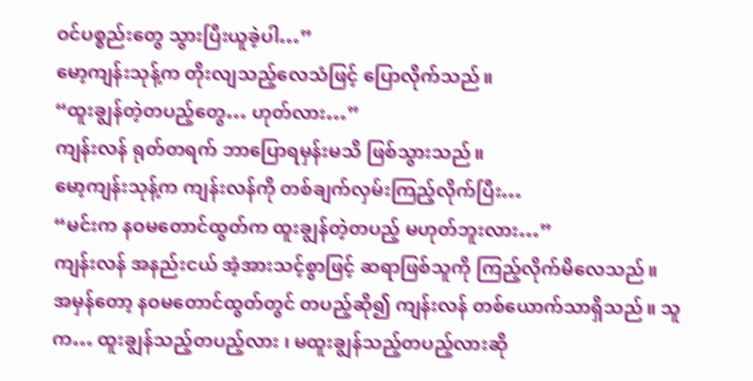ဝင်ပစ္စည်းတွေ သွားပြီးယူခဲ့ပါ…”
မော့ကျန်းသုန့်က တိုးလျသည့်လေသံဖြင့် ပြောလိုက်သည်။
“ထူးချွန်တဲ့တပည့်တွေ… ဟုတ်လား…”
ကျန်းလန် ရုတ်တရက် ဘာပြောရမှန်းမသိ ဖြစ်သွားသည်။
မော့ကျန်းသုန့်က ကျန်းလန်ကို တစ်ချက်လှမ်းကြည့်လိုက်ပြီး…
“မင်းက နဝမတောင်ထွတ်က ထူးချွန်တဲ့တပည့် မဟုတ်ဘူးလား…”
ကျန်းလန် အနည်းငယ် အံ့အားသင့်စွာဖြင့် ဆရာဖြစ်သူကို ကြည့်လိုက်မိလေသည်။
အမှန်တော့ နဝမတောင်ထွတ်တွင် တပည့်ဆို၍ ကျန်းလန် တစ်ယောက်သာရှိသည်။ သူက… ထူးချွန်သည့်တပည့်လား ၊ မထူးချွန်သည့်တပည့်လားဆို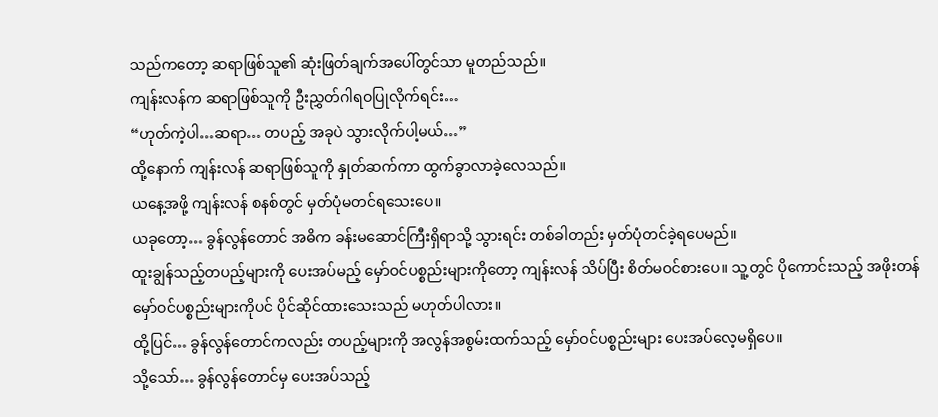သည်ကတော့ ဆရာဖြစ်သူ၏ ဆုံးဖြတ်ချက်အပေါ်တွင်သာ မူတည်သည်။
ကျန်းလန်က ဆရာဖြစ်သူကို ဦးညွှတ်ဂါရဝပြုလိုက်ရင်း…
“ဟုတ်ကဲ့ပါ…ဆရာ… တပည့် အခုပဲ သွားလိုက်ပါ့မယ်…”
ထို့နောက် ကျန်းလန် ဆရာဖြစ်သူကို နှုတ်ဆက်ကာ ထွက်ခွာလာခဲ့လေသည်။
ယနေ့အဖို့ ကျန်းလန် စနစ်တွင် မှတ်ပုံမတင်ရသေးပေ။
ယခုတော့… ခွန်လွန်တောင် အဓိက ခန်းမဆောင်ကြီးရှိရာသို့ သွားရင်း တစ်ခါတည်း မှတ်ပုံတင်ခဲ့ရပေမည်။
ထူးချွန်သည့်တပည့်များကို ပေးအပ်မည့် မှော်ဝင်ပစ္စည်းများကိုတော့ ကျန်းလန် သိပ်ပြီး စိတ်မဝင်စားပေ။ သူ့တွင် ပိုကောင်းသည့် အဖိုးတန်မှော်ဝင်ပစ္စည်းများကိုပင် ပိုင်ဆိုင်ထားသေးသည် မဟုတ်ပါလား။
ထို့ပြင်… ခွန်လွန်တောင်ကလည်း တပည့်များကို အလွန်အစွမ်းထက်သည့် မှော်ဝင်ပစ္စည်းများ ပေးအပ်လေ့မရှိပေ။
သို့သော်… ခွန်လွန်တောင်မှ ပေးအပ်သည့်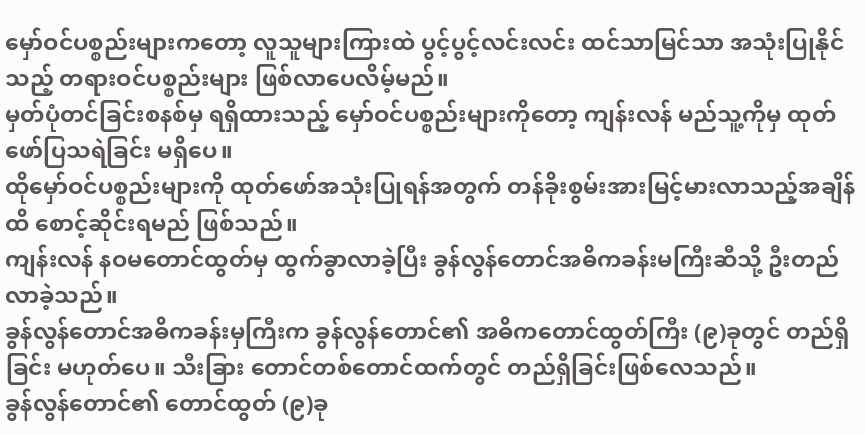မှော်ဝင်ပစ္စည်းများကတော့ လူသူများကြားထဲ ပွင့်ပွင့်လင်းလင်း ထင်သာမြင်သာ အသုံးပြုနိုင်သည့် တရားဝင်ပစ္စည်းများ ဖြစ်လာပေလိမ့်မည်။
မှတ်ပုံတင်ခြင်းစနစ်မှ ရရှိထားသည့် မှော်ဝင်ပစ္စည်းများကိုတော့ ကျန်းလန် မည်သူ့ကိုမှ ထုတ်ဖော်ပြသရဲခြင်း မရှိပေ။
ထိုမှော်ဝင်ပစ္စည်းများကို ထုတ်ဖော်အသုံးပြုရန်အတွက် တန်ခိုးစွမ်းအားမြင့်မားလာသည့်အချိန်ထိ စောင့်ဆိုင်းရမည် ဖြစ်သည်။
ကျန်းလန် နဝမတောင်ထွတ်မှ ထွက်ခွာလာခဲ့ပြီး ခွန်လွန်တောင်အဓိကခန်းမကြီးဆီသို့ ဦးတည်လာခဲ့သည်။
ခွန်လွန်တောင်အဓိကခန်းမှကြီးက ခွန်လွန်တောင်၏ အဓိကတောင်ထွတ်ကြီး (၉)ခုတွင် တည်ရှိခြင်း မဟုတ်ပေ။ သီးခြား တောင်တစ်တောင်ထက်တွင် တည်ရှိခြင်းဖြစ်လေသည်။
ခွန်လွန်တောင်၏ တောင်ထွတ် (၉)ခု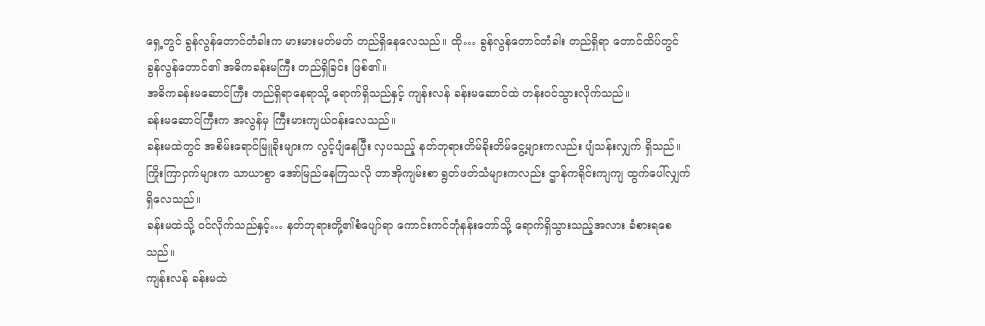ရှေ့တွင် ခွန်လွန်တောင်တံခါးက မားမားမတ်မတ် တည်ရှိနေလေသည်။ ထို… ခွန်လွန်တောင်တံခါး တည်ရှိရာ တောင်ထိပ်တွင် ခွန်လွန်တောင်၏ အဓိကခန်းမကြီး တည်ရှိခြင်း ဖြစ်၏။
အဓိကခန်းမဆောင်ကြီး တည်ရှိရာနေရာသို့ ရောက်ရှိသည်နှင့် ကျန်းလန် ခန်းမဆောင်ထဲ တန်းဝင်သွားလိုက်သည်။
ခန်းမဆောင်ကြီးက အလွန်မှ ကြီးမားကျယ်ဝန်းလေသည်။
ခန်းမထဲတွင် အစိမ်းရောင်မြူခိုးများက လွင့်ပျံနေပြီး လှပသည့် နတ်ဘုရားတိမ်ခိုးတိမ်ငွေ့များကလည်း ပျံသန်းလျှက် ရှိသည်။
ကြိုးကြာငှက်များက သာယာစွာ အော်မြည်နေကြသလို တာအိုကျမ်းစာ ရွတ်ဖတ်သံများကလည်း ဌာန်ကရိုင်းကျကျ ထွက်ပေါ်လျှက်ရှိလေသည်။
ခန်းမထဲသို့ ဝင်လိုက်သည်နှင့်… နတ်ဘုရားတို့၏စံပျော်ရာ ကောင်းကင်ဘုံနန်းတော်သို့ ရောက်ရှိသွားသည့်အလား ခံစားရစေသည်။
ကျန်းလန် ခန်းမထဲ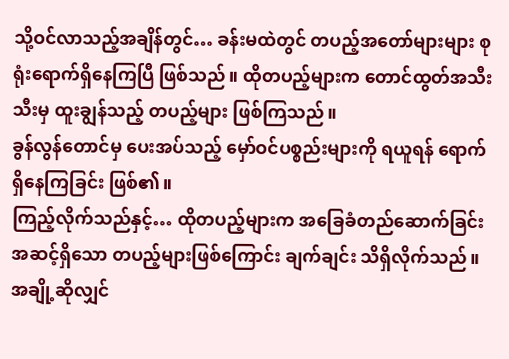သို့ဝင်လာသည့်အချိန်တွင်… ခန်းမထဲတွင် တပည့်အတော်များများ စုရုံးရောက်ရှိနေကြပြီ ဖြစ်သည်။ ထိုတပည့်များက တောင်ထွတ်အသီးသီးမှ ထူးချွန်သည့် တပည့်များ ဖြစ်ကြသည်။
ခွန်လွန်တောင်မှ ပေးအပ်သည့် မှော်ဝင်ပစ္စည်းများကို ရယူရန် ရောက်ရှိနေကြခြင်း ဖြစ်၏။
ကြည့်လိုက်သည်နှင့်… ထိုတပည့်များက အခြေခံတည်ဆောက်ခြင်းအဆင့်ရှိသော တပည့်များဖြစ်ကြောင်း ချက်ချင်း သိရှိလိုက်သည်။ အချို့ဆိုလျှင်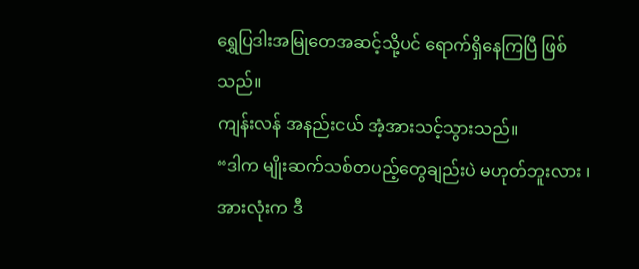ရွှေပြဒါးအမြုတေအဆင့်သို့ပင် ရောက်ရှိနေကြပြီ ဖြစ်သည်။
ကျန်းလန် အနည်းငယ် အံ့အားသင့်သွားသည်။
“ဒါက မျိုးဆက်သစ်တပည့်တွေချည်းပဲ မဟုတ်ဘူးလား ၊ အားလုံးက ဒီ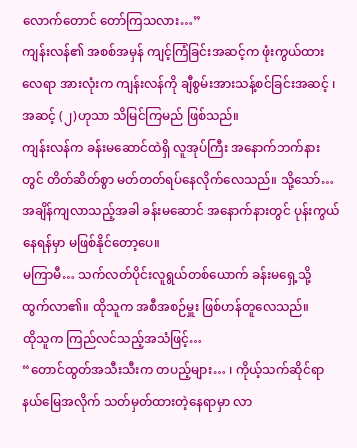လောက်တောင် တော်ကြသလား…”
ကျန်းလန်၏ အစစ်အမှန် ကျင့်ကြံခြင်းအဆင့်က ဖုံးကွယ်ထားလေရာ အားလုံးက ကျန်းလန်ကို ချီစွမ်းအားသန့်စင်ခြင်းအဆင့် ၊ အဆင့် (၂)ဟုသာ သိမြင်ကြမည် ဖြစ်သည်။
ကျန်းလန်က ခန်းမဆောင်ထဲရှိ လူအုပ်ကြီး အနောက်ဘက်နားတွင် တိတ်ဆိတ်စွာ မတ်တတ်ရပ်နေလိုက်လေသည်။ သို့သော်… အချိန်ကျလာသည့်အခါ ခန်းမဆောင် အနောက်နားတွင် ပုန်းကွယ်နေရန်မှာ မဖြစ်နိုင်တော့ပေ။
မကြာမီ… သက်လတ်ပိုင်းလူရွယ်တစ်ယောက် ခန်းမရှေ့သို့ ထွက်လာ၏။ ထိုသူက အစီအစဉ်မှူး ဖြစ်ဟန်တူလေသည်။
ထိုသူက ကြည်လင်သည့်အသံဖြင့်…
“တောင်ထွတ်အသီးသီးက တပည့်များ… ၊ ကိုယ့်သက်ဆိုင်ရာနယ်မြေအလိုက် သတ်မှတ်ထားတဲ့နေရာမှာ လာ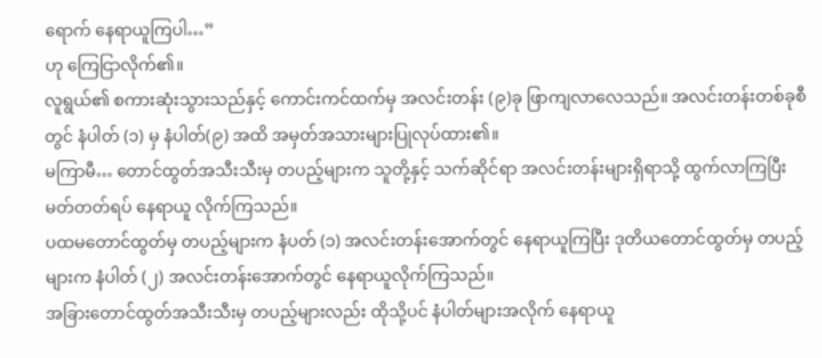ရောက် နေရာယူကြပါ…”
ဟု ကြေငြာလိုက်၏။
လူရွယ်၏ စကားဆုံးသွားသည်နှင့် ကောင်းကင်ထက်မှ အလင်းတန်း (၉)ခု ဖြာကျလာလေသည်။ အလင်းတန်းတစ်ခုစီတွင် နံပါတ် (၁) မှ နံပါတ်(၉) အထိ အမှတ်အသားများပြုလုပ်ထား၏။
မကြာမီ… တောင်ထွတ်အသီးသီးမှ တပည့်များက သူတို့နှင့် သက်ဆိုင်ရာ အလင်းတန်းများရှိရာသို့ ထွက်လာကြပြီး မတ်တတ်ရပ် နေရာယူ လိုက်ကြသည်။
ပထမတောင်ထွတ်မှ တပည့်များက နံပတ် (၁) အလင်းတန်းအောက်တွင် နေရာယူကြပြီး ဒုတိယတောင်ထွတ်မှ တပည့်များက နံပါတ် (၂) အလင်းတန်းအောက်တွင် နေရာယူလိုက်ကြသည်။
အခြားတောင်ထွတ်အသီးသီးမှ တပည့်များလည်း ထိုသို့ပင် နံပါတ်များအလိုက် နေရာယူ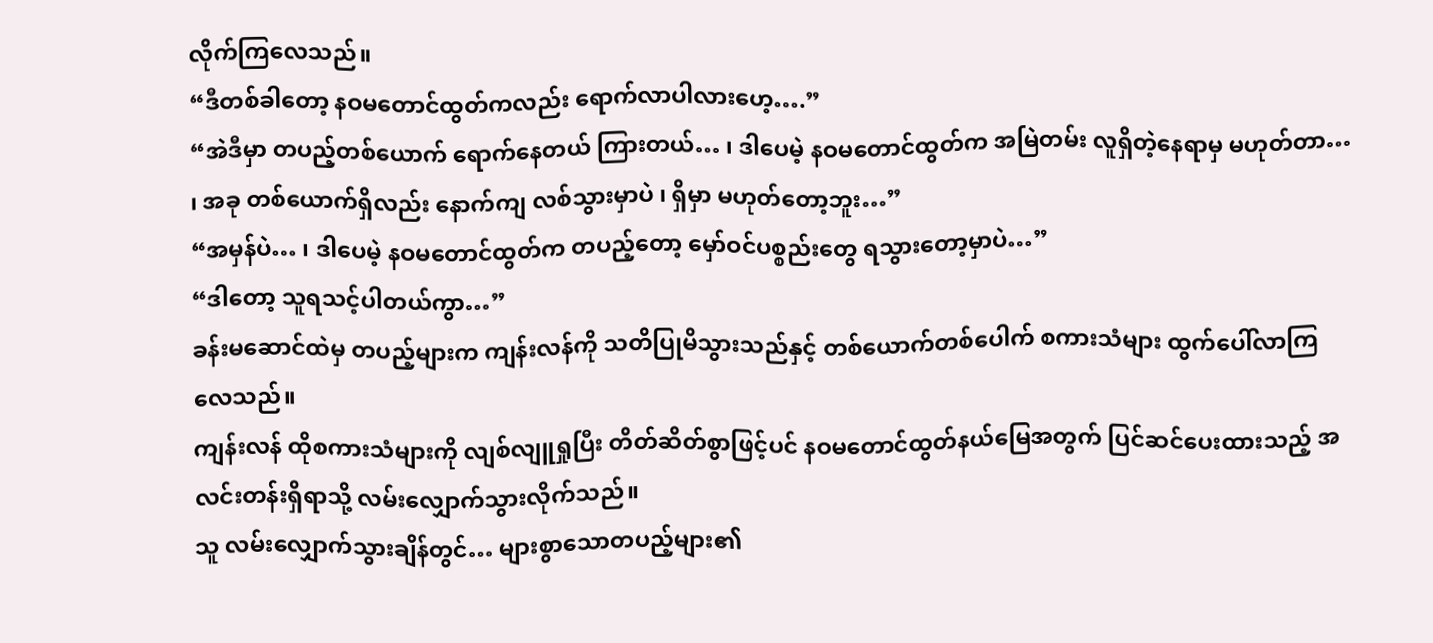လိုက်ကြလေသည်။
“ဒီတစ်ခါတော့ နဝမတောင်ထွတ်ကလည်း ရောက်လာပါလားဟေ့….”
“အဲဒီမှာ တပည့်တစ်ယောက် ရောက်နေတယ် ကြားတယ်… ၊ ဒါပေမဲ့ နဝမတောင်ထွတ်က အမြဲတမ်း လူရှိတဲ့နေရာမှ မဟုတ်တာ… ၊ အခု တစ်ယောက်ရှိလည်း နောက်ကျ လစ်သွားမှာပဲ ၊ ရှိမှာ မဟုတ်တော့ဘူး…”
“အမှန်ပဲ… ၊ ဒါပေမဲ့ နဝမတောင်ထွတ်က တပည့်တော့ မှော်ဝင်ပစ္စည်းတွေ ရသွားတော့မှာပဲ…”
“ဒါတော့ သူရသင့်ပါတယ်ကွာ…”
ခန်းမဆောင်ထဲမှ တပည့်များက ကျန်းလန်ကို သတိပြုမိသွားသည်နှင့် တစ်ယောက်တစ်ပေါက် စကားသံများ ထွက်ပေါ်လာကြလေသည်။
ကျန်းလန် ထိုစကားသံများကို လျစ်လျူရှုပြီး တိတ်ဆိတ်စွာဖြင့်ပင် နဝမတောင်ထွတ်နယ်မြေအတွက် ပြင်ဆင်ပေးထားသည့် အလင်းတန်းရှိရာသို့ လမ်းလျှောက်သွားလိုက်သည်။
သူ လမ်းလျှောက်သွားချိန်တွင်… များစွာသောတပည့်များ၏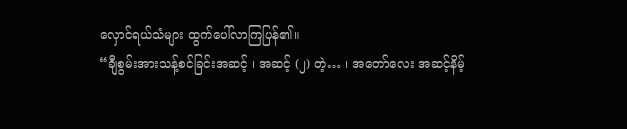လှောင်ရယ်သံများ ထွက်ပေါ်လာကြပြန်၏။
“ချီစွမ်းအားသန့်စင်ခြင်းအဆင့် ၊ အဆင့် (၂) တဲ့… ၊ အတော်လေး အဆင့်နိမ့်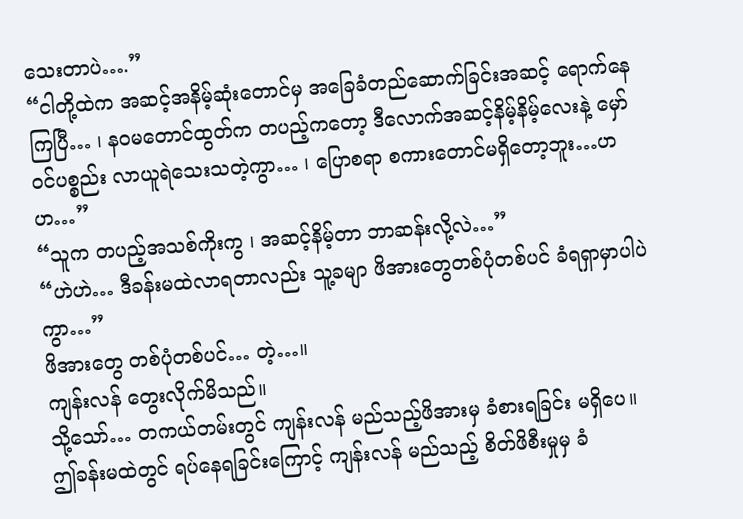သေးတာပဲ….”
“ငါတို့ထဲက အဆင့်အနိမ့်ဆုံးတောင်မှ အခြေခံတည်ဆောက်ခြင်းအဆင့် ရောက်နေကြပြီ… ၊ နဝမတောင်ထွတ်က တပည့်ကတော့ ဒီလောက်အဆင့်နိမ့်နိမ့်လေးနဲ့ မှော်ဝင်ပစ္စည်း လာယူရဲသေးသတဲ့ကွာ… ၊ ပြောစရာ စကားတောင်မရှိတော့ဘူး…ဟဟ…”
“သူက တပည့်အသစ်ကိုးကွ ၊ အဆင့်နိမ့်တာ ဘာဆန်းလို့လဲ…”
“ဟဲဟဲ… ဒီခန်းမထဲလာရတာလည်း သူ့ခမျာ ဖိအားတွေတစ်ပုံတစ်ပင် ခံရရှာမှာပါပဲကွာ…”
ဖိအားတွေ တစ်ပုံတစ်ပင်… တဲ့…။
ကျန်းလန် တွေးလိုက်မိသည်။
သို့သော်… တကယ်တမ်းတွင် ကျန်းလန် မည်သည့်ဖိအားမှ ခံစားရခြင်း မရှိပေ။
ဤခန်းမထဲတွင် ရပ်နေရခြင်းကြောင့် ကျန်းလန် မည်သည့် စိတ်ဖိစီးမှုမှ ခံ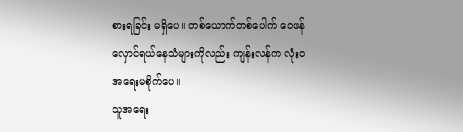စားရခြင်း မရှိပေ။ တစ်ယောက်တစ်ပေါက် ဝေဖန်လှောင်ရယ်နေသံများကိုလည်း ကျန်းလန်က လုံး၀ အရေးမစိုက်ပေ။
သူအရေး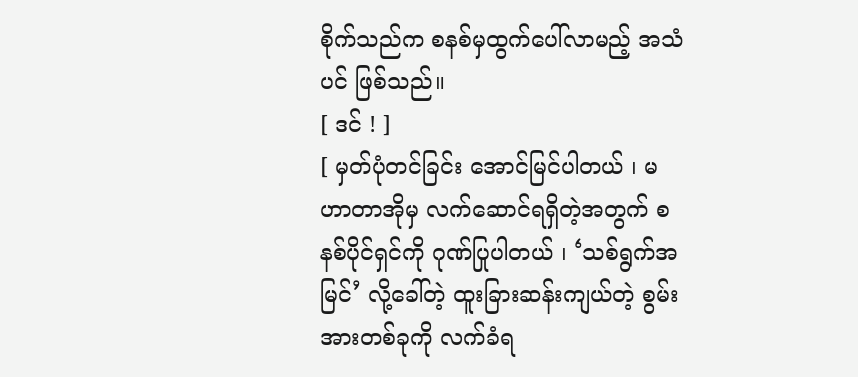စိုက်သည်က စနစ်မှထွက်ပေါ်လာမည့် အသံပင် ဖြစ်သည်။
[ ဒင် ! ]
[ မှတ်ပုံတင်ခြင်း အောင်မြင်ပါတယ် ၊ မဟာတာအိုမှ လက်ဆောင်ရရှိတဲ့အတွက် စနစ်ပိုင်ရှင်ကို ဂုဏ်ပြုပါတယ် ၊ ‘သစ်ရွက်အမြင်’ လို့ခေါ်တဲ့ ထူးခြားဆန်းကျယ်တဲ့ စွမ်းအားတစ်ခုကို လက်ခံရ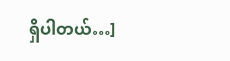ရှိပါတယ်…]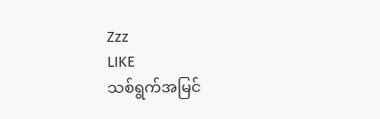Zzz
LIKE
သစ်ရွက်အမြင်